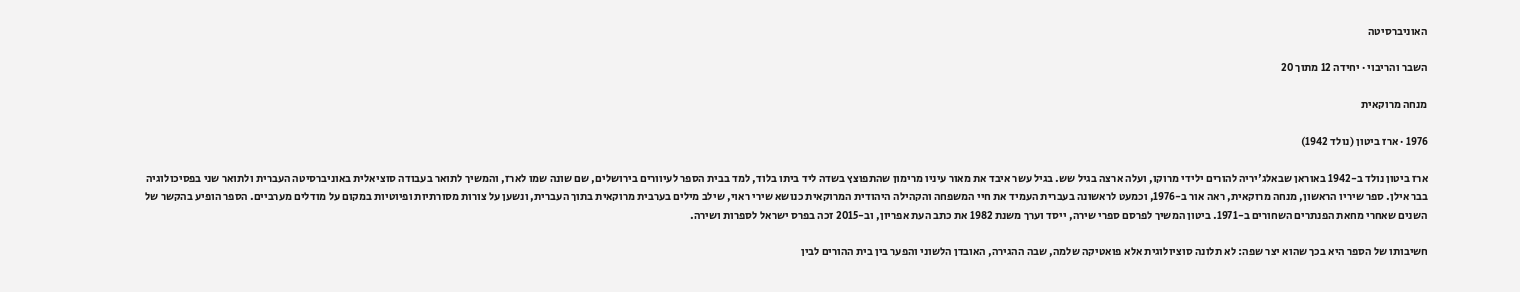האוניברסיטה

השבר והריבוי · יחידה 12 מתוך 20

מנחה מרוקאית

1976 · ארז ביטון (נולד 1942)

ארז ביטון נולד ב-1942 באוראן שבאלג'יריה להורים ילידי מרוקו, ועלה ארצה בגיל שש. בגיל עשר איבד את מאור עיניו מרימון שהתפוצץ בשדה ליד ביתו בלוד, למד בבית הספר לעיוורים בירושלים, שם שונה שמו לארז, והמשיך לתואר בעבודה סוציאלית באוניברסיטה העברית ולתואר שני בפסיכולוגיה בבר אילן. ספר שיריו הראשון, מנחה מרוקאית, ראה אור ב-1976, וכמעט לראשונה בעברית העמיד את חיי המשפחה והקהילה היהודית המרוקאית כנושא שירי ראוי, שילב מילים בערבית מרוקאית בתוך העברית, ונשען על צורות מסורתיות ופיוטיות במקום על מודלים מערביים. הספר הופיע בהקשר של השנים שאחרי מחאת הפנתרים השחורים ב-1971. ביטון המשיך לפרסם ספרי שירה, ייסד וערך משנת 1982 את כתב העת אפריון, וב-2015 זכה בפרס ישראל לספרות ושירה.

חשיבותו של הספר היא בכך שהוא יצר שפה: לא תלונה סוציולוגית אלא פואטיקה שלמה, שבה ההגירה, האובדן הלשוני והפער בין בית ההורים לבין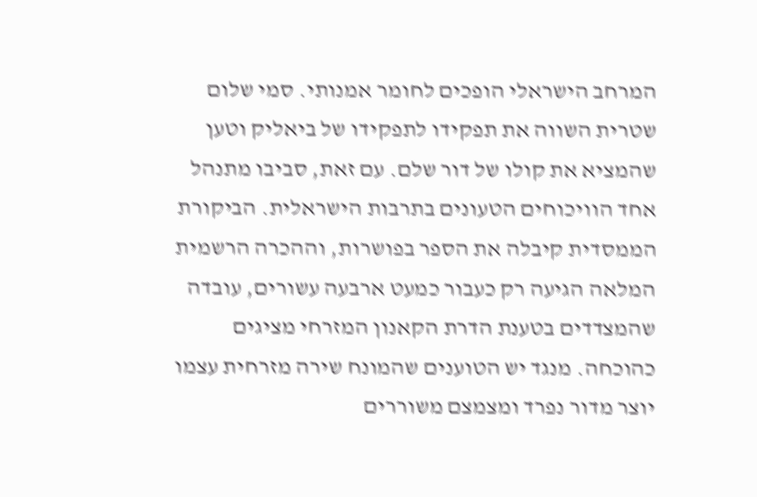המרחב הישראלי הופכים לחומר אמנותי. סמי שלום שטרית השווה את תפקידו לתפקידו של ביאליק וטען שהמציא את קולו של דור שלם. עם זאת, סביבו מתנהל אחד הוויכוחים הטעונים בתרבות הישראלית. הביקורת הממסדית קיבלה את הספר בפושרות, וההכרה הרשמית המלאה הגיעה רק כעבור כמעט ארבעה עשורים, עובדה שהמצדדים בטענת הדרת הקאנון המזרחי מציגים כהוכחה. מנגד יש הטוענים שהמונח שירה מזרחית עצמו יוצר מדור נפרד ומצמצם משוררים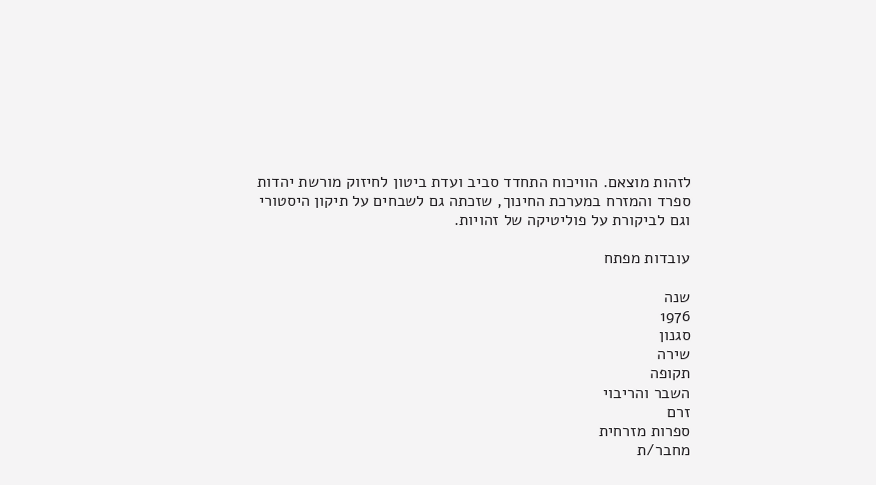לזהות מוצאם. הוויכוח התחדד סביב ועדת ביטון לחיזוק מורשת יהדות ספרד והמזרח במערכת החינוך, שזכתה גם לשבחים על תיקון היסטורי וגם לביקורת על פוליטיקה של זהויות.

עובדות מפתח

שנה
1976
סגנון
שירה
תקופה
השבר והריבוי
זרם
ספרות מזרחית
מחבר/ת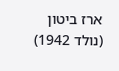ארז ביטון (נולד 1942)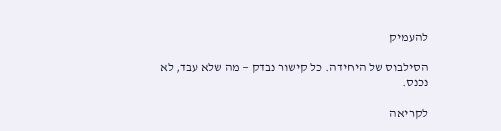להעמיק

הסילבוס של היחידה. כל קישור נבדק — מה שלא עבד, לא נכנס.

לקריאה